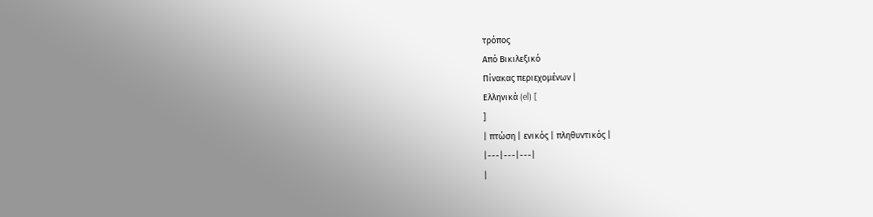τρόπος
Από Βικιλεξικό
Πίνακας περιεχομένων |
Ελληνικά (el) [
]
| πτώση | ενικός | πληθυντικός |
|---|---|---|
|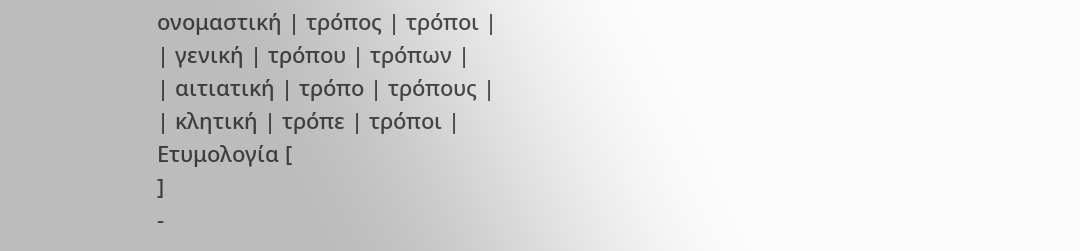ονομαστική | τρόπος | τρόποι |
| γενική | τρόπου | τρόπων |
| αιτιατική | τρόπο | τρόπους |
| κλητική | τρόπε | τρόποι |
Ετυμολογία [
]
-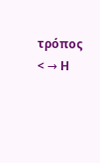τρόπος < → Η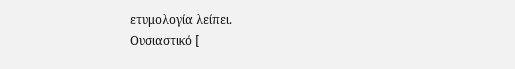ετυμολογία λείπει.
Ουσιαστικό [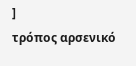]
τρόπος αρσενικό